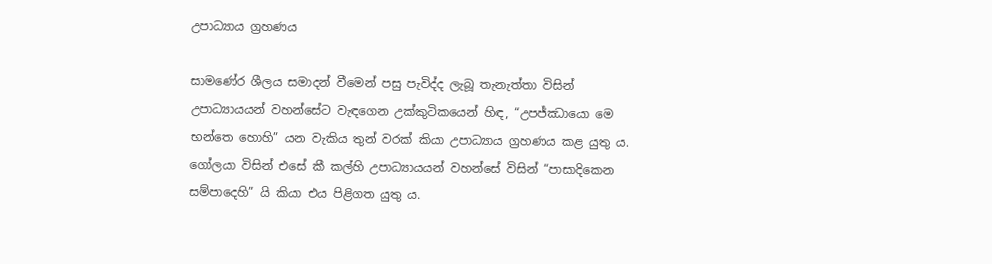උපාධ්‍යාය ග්‍රහණය

සාමණේර ශීලය සමාදන් වීමෙන් පසු පැවිද්ද ලැබූ තැනැත්තා විසින් උපාධ්‍යායයන් වහන්සේට වැඳගෙන උක්කුටිකයෙන් හිඳ, “උපජ්ඣායො මෙ භන්තෙ හොහි” යන වැකිය තුන් වරක් කියා උපාධ්‍යාය ග්‍රහණය කළ යුතු ය. ගෝලයා විසින් එසේ කී කල්හි උපාධ්‍යායයන් වහන්සේ විසින් “පාසාදිකෙන සම්පාදෙහි” යි කියා එය පිළිගත යුතු ය.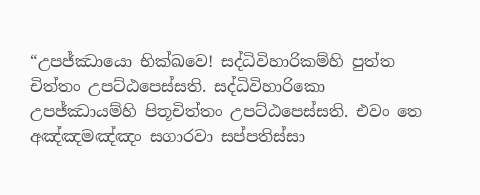“උපජ්ඣායො භික්ඛවෙ! සද්ධිවිහාරිකම්හි පුත්ත චිත්තං උපට්ඨපෙස්සති. සද්ධිවිහාරිකො උපජ්ඣායම්හි පිතූචිත්තං උපට්ඨපෙස්සති. එවං තෙ අඤ්ඤමඤ්ඤං සගාරවා සප්පතිස්සා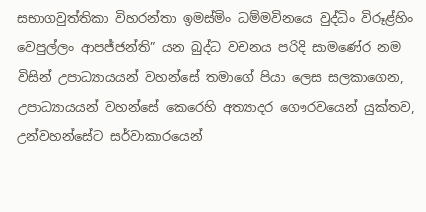සභාගවුත්තිකා විහරන්තා ඉමස්මිං ධම්මවිනයෙ වුද්ධිං විරූළ්හිං වෙපුල්ලං ආපජ්ජන්ති” යන බුද්ධ වචනය පරිදි සාමණේර නම විසින් උපාධ්‍යායයන් වහන්සේ තමාගේ පියා ලෙස සලකාගෙන, උපාධ්‍යායයන් වහන්සේ කෙරෙහි අත්‍යාදර ගෞරවයෙන් යුක්තව, උන්වහන්සේට සර්වාකාරයෙන්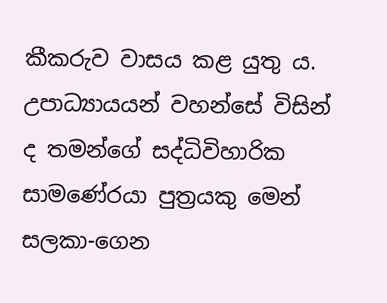කීකරුව වාසය කළ යුතු ය. උපාධ්‍යායයන් වහන්සේ විසින් ද තමන්ගේ සද්ධිවිහාරික සාමණේරයා පුත්‍රයකු මෙන් සලකා-ගෙන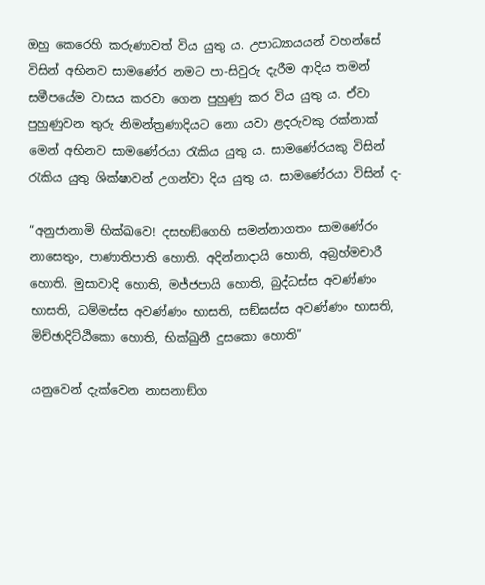ඔහු කෙරෙහි කරුණාවත් විය යුතු ය. උපාධ්‍යායයන් වහන්සේ විසින් අභිනව සාමණේර නමට පා-සිවුරු දැරීම ආදිය තමන් සමීපයේම වාසය කරවා ගෙන පුහුණු කර විය යුතු ය. ඒවා පුහුණුවන තුරු නිමන්ත්‍රණාදියට නො යවා ළදරුවකු රක්නාක් මෙන් අභිනව සාමණේරයා රැකිය යුතු ය. සාමණේරයකු විසින් රැකිය යුතු ශික්ෂාවන් උගන්වා දිය යුතු ය. සාමණේරයා විසින් ද-

“අනුජානාමි භික්ඛවෙ! දසභඞ්ගෙහි සමන්නාගතං සාමණේරං නාසෙතුං, පාණාතිපාති හොති. අදින්නාදායි හොති, අබ්‍රහ්මචාරී හොති. මුසාවාදි හොති, මජ්ජපායි හොති, බුද්ධස්ස අවණ්ණං භාසති, ධම්මස්ස අවණ්ණං භාසති, සඞ්ඝස්ස අවණ්ණං භාසති, මිච්ඡාදිට්ඨිකො හොති, භික්ඛුනී දුසකො හොති”

යනුවෙන් දැක්වෙන නාසනාඞ්ග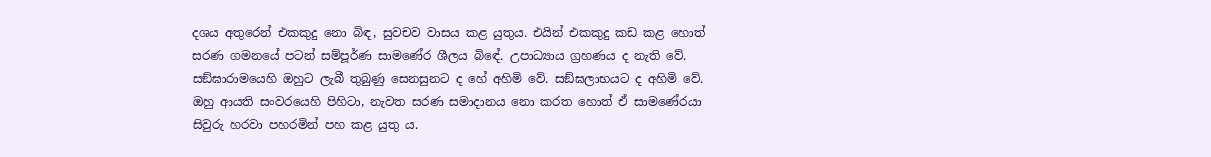දශය අතුරෙන් එකකුදු නො බිඳ, සුවචව වාසය කළ යුතුය. එයින් එකකුදු කඩ කළ හොත් සරණ ගමනයේ පටන් සම්පූර්ණ සාමණේර ශීලය බිඳේ. උපාධ්‍යාය ග්‍රහණය ද නැති වේ. සඞ්ඝාරාමයෙහි ඔහුට ලැබී තුබුණු සෙනසුනට ද හේ අහිමි වේ. සඞ්ඝලාභයට ද අහිමි වේ. ඔහු ආයති සංවරයෙහි පිහිටා, නැවත සරණ සමාදානය නො කරත හොත් ඒ සාමණේරයා සිවුරු හරවා පහරමින් පහ කළ යුතු ය.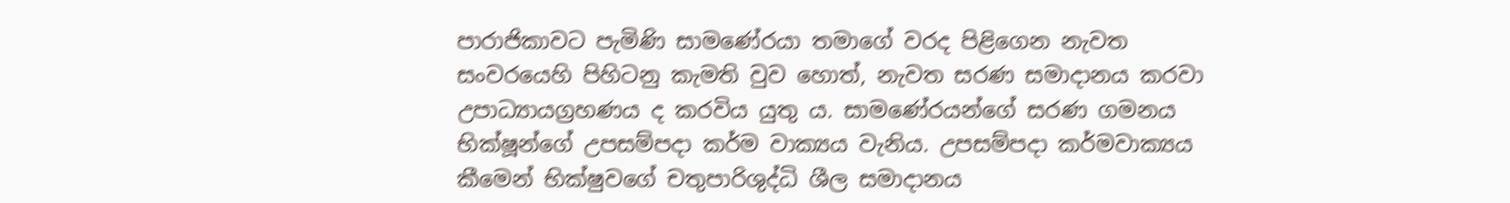පාරාජිකාවට පැමිණි සාමණේරයා තමාගේ වරද පිළිගෙන නැවත සංවරයෙහි පිහිටනු කැමති වුව හොත්, නැවත සරණ සමාදානය කරවා උපාධ්‍යායග්‍රහණය ද කරවිය යුතු ය. සාමණේරයන්ගේ සරණ ගමනය භික්ෂූන්ගේ උපසම්පදා කර්ම වාක්‍යය වැනිය. උපසම්පදා කර්මවාක්‍යය කීමෙන් භික්ෂුවගේ චතුපාරිශුද්ධි ශීල සමාදානය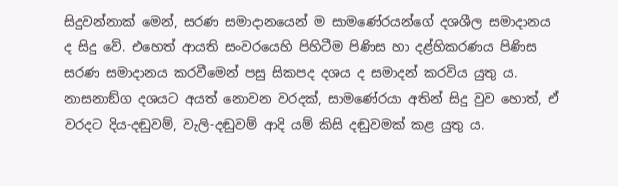සිදුවන්නාක් මෙන්, සරණ සමාදානයෙන් ම සාමණේරයන්ගේ දශශීල සමාදානය ද සිදු වේ. එහෙත් ආයති සංවරයෙහි පිහිටීම පිණිස හා දළ්හිකරණය පිණිස සරණ සමාදානය කරවීමෙන් පසු සිකපද දශය ද සමාදන් කරවිය යුතු ය. නාසනාඞ්ග දශයට අයත් නොවන වරදක්, සාමණේරයා අතින් සිදු වුව හොත්, ඒ වරදට දිය-දඬුවම්, වැලි-දඬුවම් ආදි යම් කිසි දඬුවමක් කළ යුතු ය.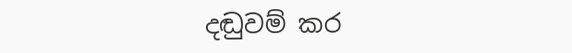දඬුවම් කර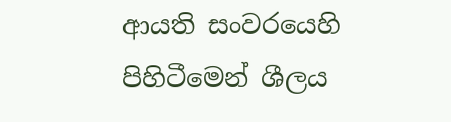ආයති සංවරයෙහි පිහිටීමෙන් ශීලය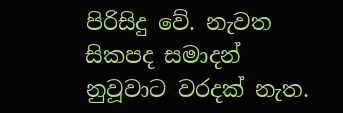පිරිසිදු වේ. නැවත සිකපද සමාදන් නුවූවාට වරදක් නැත.